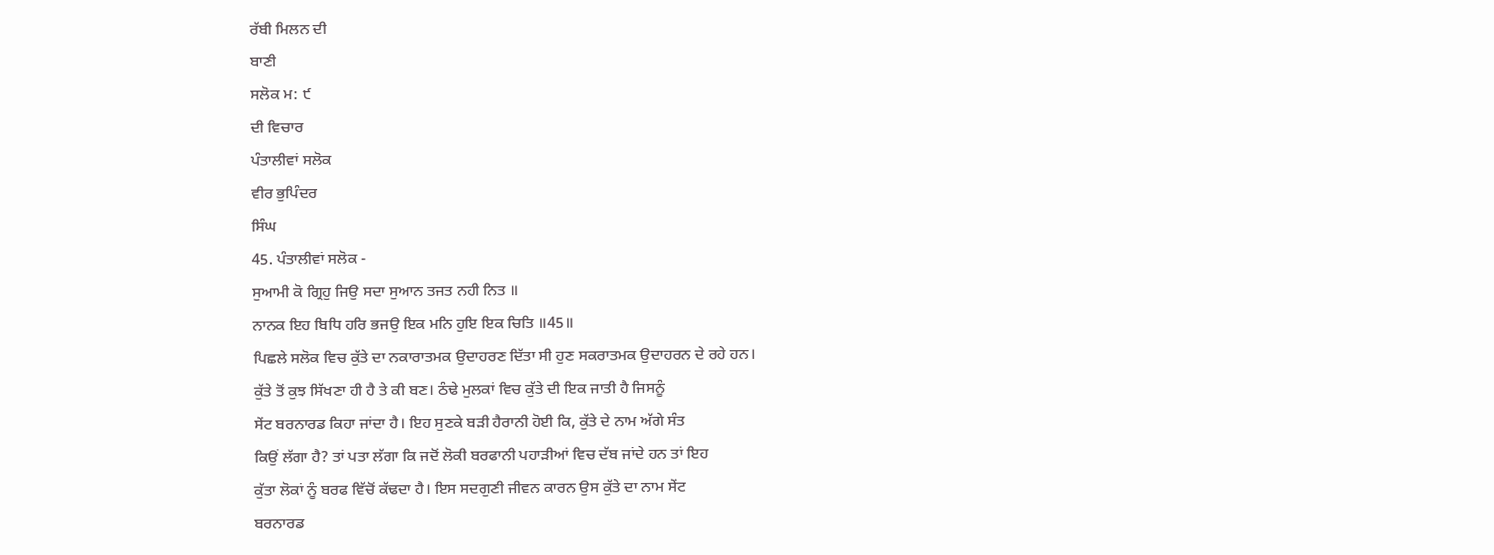ਰੱਬੀ ਮਿਲਨ ਦੀ
ਬਾਣੀ
ਸਲੋਕ ਮ: ੯
ਦੀ ਵਿਚਾਰ
ਪੰਤਾਲੀਵਾਂ ਸਲੋਕ
ਵੀਰ ਭੁਪਿੰਦਰ
ਸਿੰਘ
45. ਪੰਤਾਲੀਵਾਂ ਸਲੋਕ -
ਸੁਆਮੀ ਕੋ ਗ੍ਰਿਹੁ ਜਿਉ ਸਦਾ ਸੁਆਨ ਤਜਤ ਨਹੀ ਨਿਤ ॥
ਨਾਨਕ ਇਹ ਬਿਧਿ ਹਰਿ ਭਜਉ ਇਕ ਮਨਿ ਹੁਇ ਇਕ ਚਿਤਿ ॥45॥
ਪਿਛਲੇ ਸਲੋਕ ਵਿਚ ਕੁੱਤੇ ਦਾ ਨਕਾਰਾਤਮਕ ਉਦਾਹਰਣ ਦਿੱਤਾ ਸੀ ਹੁਣ ਸਕਰਾਤਮਕ ਉਦਾਹਰਨ ਦੇ ਰਹੇ ਹਨ।
ਕੁੱਤੇ ਤੋਂ ਕੁਝ ਸਿੱਖਣਾ ਹੀ ਹੈ ਤੇ ਕੀ ਬਣ। ਠੰਢੇ ਮੁਲਕਾਂ ਵਿਚ ਕੁੱਤੇ ਦੀ ਇਕ ਜਾਤੀ ਹੈ ਜਿਸਨੂੰ
ਸੇਂਟ ਬਰਨਾਰਡ ਕਿਹਾ ਜਾਂਦਾ ਹੈ। ਇਹ ਸੁਣਕੇ ਬੜੀ ਹੈਰਾਨੀ ਹੋਈ ਕਿ, ਕੁੱਤੇ ਦੇ ਨਾਮ ਅੱਗੇ ਸੰਤ
ਕਿਉਂ ਲੱਗਾ ਹੈ? ਤਾਂ ਪਤਾ ਲੱਗਾ ਕਿ ਜਦੋਂ ਲੋਕੀ ਬਰਫਾਨੀ ਪਹਾੜੀਆਂ ਵਿਚ ਦੱਬ ਜਾਂਦੇ ਹਨ ਤਾਂ ਇਹ
ਕੁੱਤਾ ਲੋਕਾਂ ਨੂੰ ਬਰਫ ਵਿੱਚੋਂ ਕੱਢਦਾ ਹੈ। ਇਸ ਸਦਗੁਣੀ ਜੀਵਨ ਕਾਰਨ ਉਸ ਕੁੱਤੇ ਦਾ ਨਾਮ ਸੇਂਟ
ਬਰਨਾਰਡ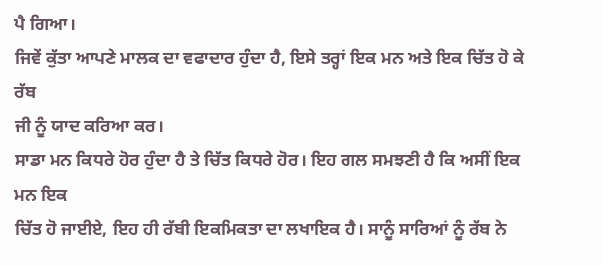ਪੈ ਗਿਆ।
ਜਿਵੇਂ ਕੁੱਤਾ ਆਪਣੇ ਮਾਲਕ ਦਾ ਵਫਾਦਾਰ ਹੁੰਦਾ ਹੈ, ਇਸੇ ਤਰ੍ਹਾਂ ਇਕ ਮਨ ਅਤੇ ਇਕ ਚਿੱਤ ਹੋ ਕੇ ਰੱਬ
ਜੀ ਨੂੰ ਯਾਦ ਕਰਿਆ ਕਰ।
ਸਾਡਾ ਮਨ ਕਿਧਰੇ ਹੋਰ ਹੁੰਦਾ ਹੈ ਤੇ ਚਿੱਤ ਕਿਧਰੇ ਹੋਰ। ਇਹ ਗਲ ਸਮਝਣੀ ਹੈ ਕਿ ਅਸੀਂ ਇਕ ਮਨ ਇਕ
ਚਿੱਤ ਹੋ ਜਾਈਏ, ਇਹ ਹੀ ਰੱਬੀ ਇਕਮਿਕਤਾ ਦਾ ਲਖਾਇਕ ਹੈ। ਸਾਨੂੰ ਸਾਰਿਆਂ ਨੂੰ ਰੱਬ ਨੇ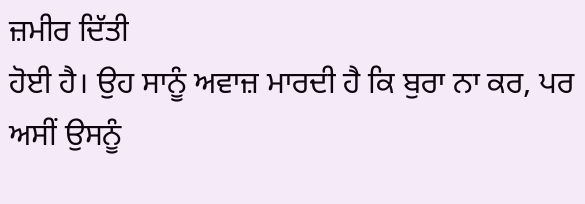ਜ਼ਮੀਰ ਦਿੱਤੀ
ਹੋਈ ਹੈ। ਉਹ ਸਾਨੂੰ ਅਵਾਜ਼ ਮਾਰਦੀ ਹੈ ਕਿ ਬੁਰਾ ਨਾ ਕਰ, ਪਰ ਅਸੀਂ ਉਸਨੂੰ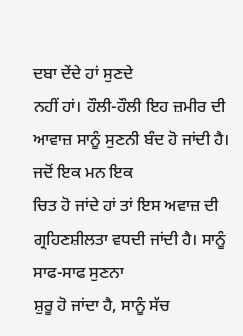ਦਬਾ ਦੇਂਦੇ ਹਾਂ ਸੁਣਦੇ
ਨਹੀਂ ਹਾਂ। ਹੌਲੀ-ਹੌਲੀ ਇਹ ਜ਼ਮੀਰ ਦੀ ਆਵਾਜ਼ ਸਾਨੂੰ ਸੁਣਨੀ ਬੰਦ ਹੋ ਜਾਂਦੀ ਹੈ। ਜਦੋਂ ਇਕ ਮਨ ਇਕ
ਚਿਤ ਹੋ ਜਾਂਦੇ ਹਾਂ ਤਾਂ ਇਸ ਅਵਾਜ਼ ਦੀ ਗ੍ਰਹਿਣਸ਼ੀਲਤਾ ਵਧਦੀ ਜਾਂਦੀ ਹੈ। ਸਾਨੂੰ ਸਾਫ-ਸਾਫ ਸੁਣਨਾ
ਸ਼ੁਰੂ ਹੋ ਜਾਂਦਾ ਹੈ, ਸਾਨੂੰ ਸੱਚ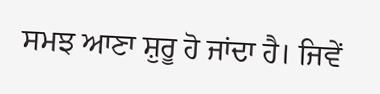ਸਮਝ ਆਣਾ ਸ਼ੁਰੂ ਹੋ ਜਾਂਦਾ ਹੈ। ਜਿਵੇਂ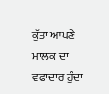ਕੁੱਤਾ ਆਪਣੇ ਮਾਲਕ ਦਾ
ਵਫਾਦਾਰ ਹੁੰਦਾ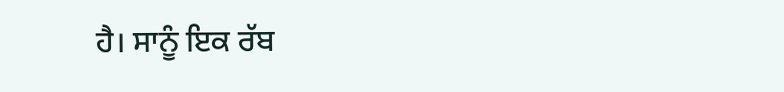ਹੈ। ਸਾਨੂੰ ਇਕ ਰੱਬ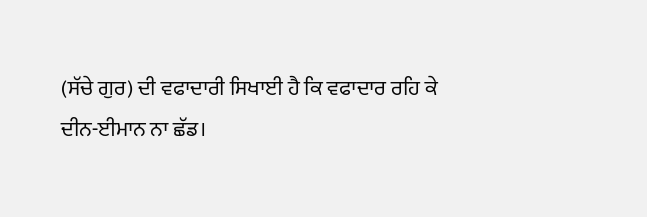(ਸੱਚੇ ਗੁਰ) ਦੀ ਵਫਾਦਾਰੀ ਸਿਖਾਈ ਹੈ ਕਿ ਵਫਾਦਾਰ ਰਹਿ ਕੇ
ਦੀਨ-ਈਮਾਨ ਨਾ ਛੱਡ।